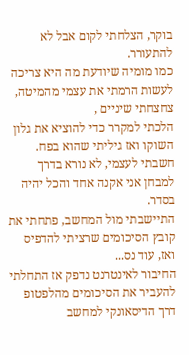בוקר, הצלחתי לקום אבל לא להתעורר.
כמו מומיה שיודעת מה היא צריכה לעשות הרמתי את עצמי מהמיטה, צחצחתי שיניים ,
הלכתי למקרר כדי להוציא את גלון השוקו ואז גיליתי שהוא בפח.
חשבתי לעצמי, לא נורא בדרך למבחן אני אקנה אחד והכל יהיה בסדר.
התיישבתי מול המחשב, פתחתי את קובץ הסיכומים שרציתי להדפיס ואז, עוד נס...
החיבור לאינטרנט נדפק אז התחלתי להעביר את הסיכומים מהלפטופ דרך הדיסאונקי למחשב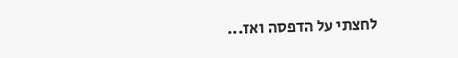לחצתי על הדפסה ואז...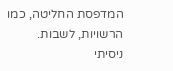המדפסת החליטה, כמו הרשויות, לשבות.
ניסיתי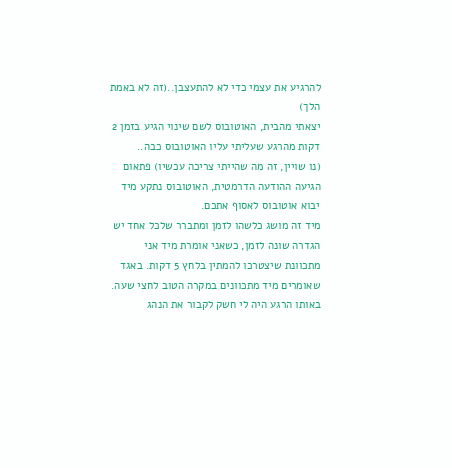להרגיע את עצמי כדי לא להתעצבן..(זה לא באמת הלך)
יצאתי מהבית, האוטובוס לשם שינוי הגיע בזמן 2 דקות מהרגע שעליתי עליו האוטובוס כבה..
(נו שויין, זה מה שהייתי צריכה עכשיו) פתאום הגיעה ההודעה הדרמטית, האוטובוס נתקע מיד יבוא אוטובוס לאסוף אתכם.
מיד זה מושג כלשהו לזמן ומתברר שלכל אחד יש הגדרה שונה לזמן, כשאני אומרת מיד אני מתכוונת שיצטרכו להמתין בלחץ 5 דקות. באגד שאומרים מיד מתכוונים במקרה הטוב לחצי שעה.
באותו הרגע היה לי חשק לקבור את הנהג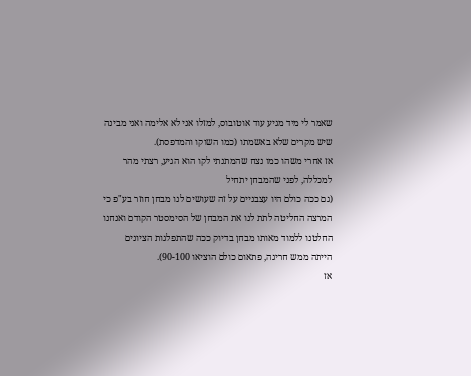שאמר לי מיד מגיע עוד אוטובוס, למזלו אני לא אלימה ואני מבינה שיש מקרים שלא באשמתו (כמו השוקו והמדפסת).
אז אחרי משהו כמו נצח שהמתנתי לקו הוא הגיע, רצתי מהר למכללה, לפני שהמבחן יתחיל
(גם ככה כולם היו עצבניים על זה שעושים לנו מבחן חוזר בע"פ כי המרצה החליטה לתת לנו את המבחן של הסימסטר הקודם ואנחנו החלטנו ללמוד מאותו מבחן בדיוק ככה שהתפלגות הציונים הייתה ממש חריגה, פתאום כולם הוציאו 90-100).
אז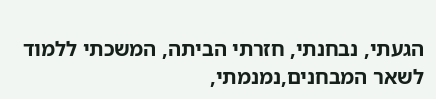הגעתי, נבחנתי, חזרתי הביתה, המשכתי ללמוד לשאר המבחנים,נמנמתי,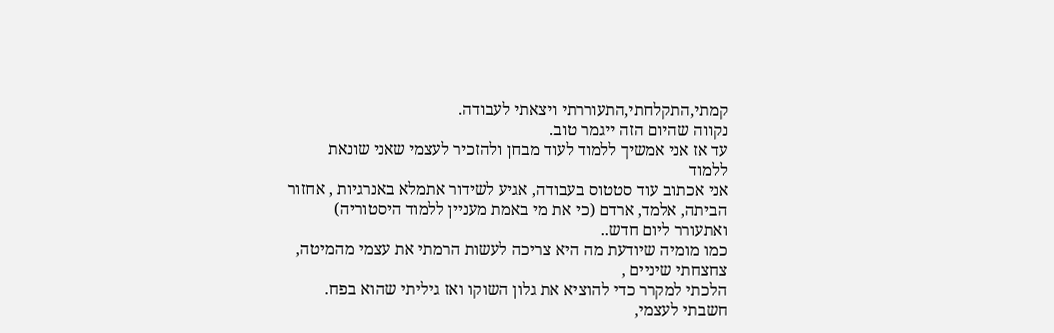קמתי,התקלחתי,התעוררתי ויצאתי לעבודה.
נקווה שהיום הזה ייגמר טוב.
עד אז אני אמשיך ללמוד לעוד מבחן ולהזכיר לעצמי שאני שונאת ללמוד
אני אכתוב עוד סטטוס בעבודה, אגיע לשידור אתמלא באנרגיות , אחזור הביתה, אלמד, ארדם (כי את מי באמת מעניין ללמוד היסטוריה) ואתעורר ליום חדש..
כמו מומיה שיודעת מה היא צריכה לעשות הרמתי את עצמי מהמיטה, צחצחתי שיניים ,
הלכתי למקרר כדי להוציא את גלון השוקו ואז גיליתי שהוא בפח.
חשבתי לעצמי,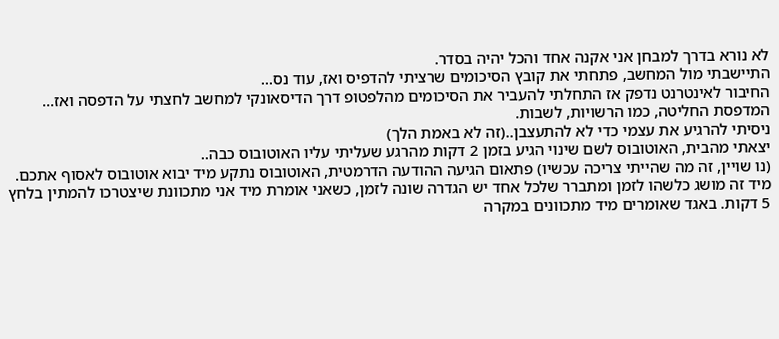לא נורא בדרך למבחן אני אקנה אחד והכל יהיה בסדר.
התיישבתי מול המחשב, פתחתי את קובץ הסיכומים שרציתי להדפיס ואז, עוד נס...
החיבור לאינטרנט נדפק אז התחלתי להעביר את הסיכומים מהלפטופ דרך הדיסאונקי למחשב לחצתי על הדפסה ואז...
המדפסת החליטה, כמו הרשויות, לשבות.
ניסיתי להרגיע את עצמי כדי לא להתעצבן..(זה לא באמת הלך)
יצאתי מהבית, האוטובוס לשם שינוי הגיע בזמן 2 דקות מהרגע שעליתי עליו האוטובוס כבה..
(נו שויין, זה מה שהייתי צריכה עכשיו) פתאום הגיעה ההודעה הדרמטית, האוטובוס נתקע מיד יבוא אוטובוס לאסוף אתכם.
מיד זה מושג כלשהו לזמן ומתברר שלכל אחד יש הגדרה שונה לזמן, כשאני אומרת מיד אני מתכוונת שיצטרכו להמתין בלחץ 5 דקות. באגד שאומרים מיד מתכוונים במקרה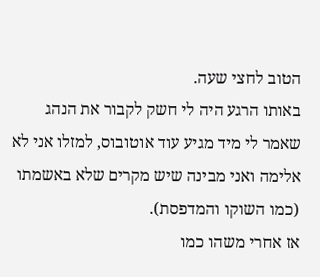הטוב לחצי שעה.
באותו הרגע היה לי חשק לקבור את הנהג שאמר לי מיד מגיע עוד אוטובוס, למזלו אני לא אלימה ואני מבינה שיש מקרים שלא באשמתו (כמו השוקו והמדפסת).
אז אחרי משהו כמו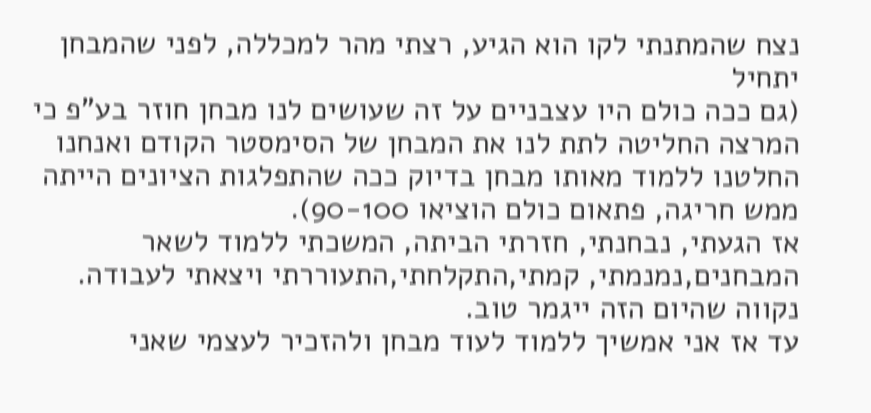נצח שהמתנתי לקו הוא הגיע, רצתי מהר למכללה, לפני שהמבחן יתחיל
(גם ככה כולם היו עצבניים על זה שעושים לנו מבחן חוזר בע"פ כי המרצה החליטה לתת לנו את המבחן של הסימסטר הקודם ואנחנו החלטנו ללמוד מאותו מבחן בדיוק ככה שהתפלגות הציונים הייתה ממש חריגה, פתאום כולם הוציאו 90-100).
אז הגעתי, נבחנתי, חזרתי הביתה, המשכתי ללמוד לשאר המבחנים,נמנמתי, קמתי,התקלחתי,התעוררתי ויצאתי לעבודה.
נקווה שהיום הזה ייגמר טוב.
עד אז אני אמשיך ללמוד לעוד מבחן ולהזכיר לעצמי שאני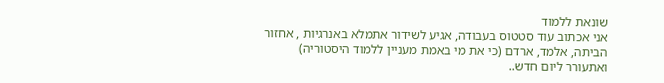שונאת ללמוד
אני אכתוב עוד סטטוס בעבודה, אגיע לשידור אתמלא באנרגיות , אחזור הביתה, אלמד, ארדם (כי את מי באמת מעניין ללמוד היסטוריה) ואתעורר ליום חדש..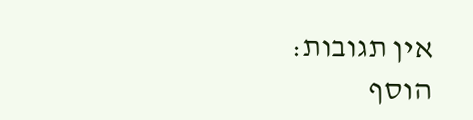אין תגובות:
הוסף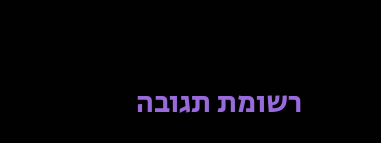רשומת תגובה